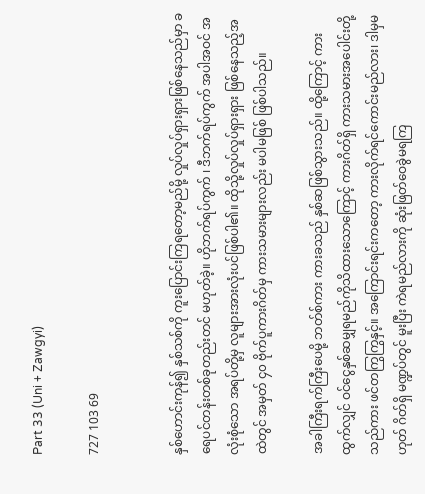Part 33 (Uni + Zawgyi)

727 103 69


နှစ်ဟောင်းကုန်၍ နှစ်သစ်ကို ကူးပြောင်းကြရတော့မည်မို့ လှုပ်လှုပ်ရှားရှားဖြစ်နေသည်မှာ ခရေပင်တန်းတစ်ခုတည်းတင် မဟုတ်ခဲ့။ ဟိုဘက်ရပ်ကွက် ၊ ဒီဘက်ရပ်ကွက် အပါအဝင် အလုံးစုံသော အရပ်တို့မှ လူများအားလုံးပင်ဖြစ်ပါ၏။ ထိုသို့လှုပ်လှုပ်ရှားရှား ဖြစ်နေသည့်အထဲတွင် အမှတ် ၄၀ ဗိုက်ပူကားဂိတ်မှ ကားသမားများလည်း မပါမဖြစ် ဖြစ်ပါသည်။

အခါကြီးရက်ကြီးပေမို့ ဘတ်စ်ကား ကားခသည် နှစ်ဆဖြစ်သွားသည်။ ထို့ကြောင့် ကားထွက်လျှင် ဝင်ငွေနှစ်ဆမျှရမည်ကိုသိထားသောကြောင့် ကားဂိတ်ရှိ ကားသမားအပေါင်းတို့သည်ကား ဖင်တကြွကြွနှင့်။ အကြောင်းရင်းကတော့ ကားလိုက်ရင်ကောင်းမည်လား၊ ဒါမှမဟုတ် ဂိတ်ရှိ မဏ္ဍပ်တွင် မူးပြီး ကဲရမည်လားကို ဆုံးဖြတ်ဝေခွဲမရကြ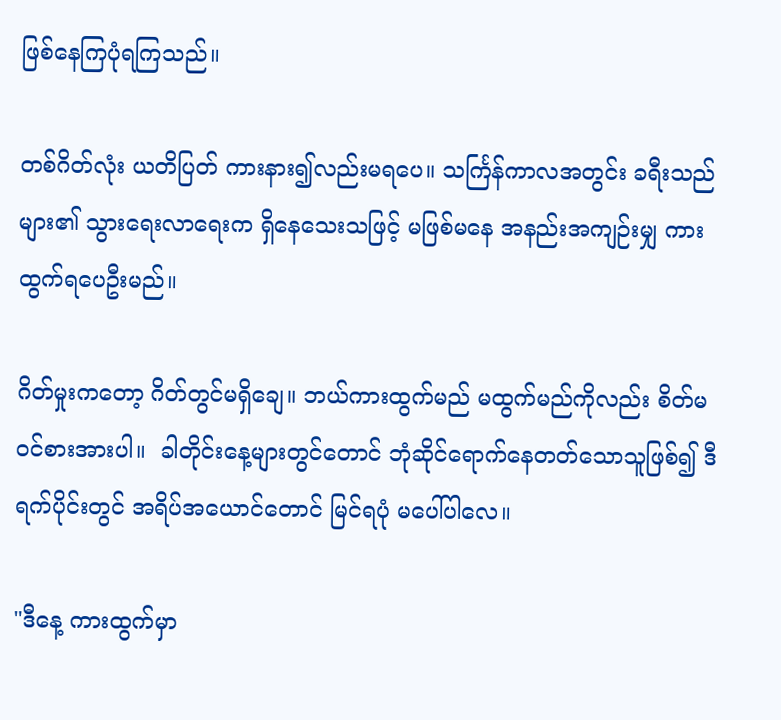ဖြစ်နေကြပုံရကြသည်။

တစ်ဂိတ်လုံး ယတိပြတ် ကားနား၍လည်းမရပေ။ သင်္ကြန်ကာလအတွင်း ခရီးသည်များ၏ သွားရေးလာရေးက ရှိနေသေးသဖြင့် မဖြစ်မနေ အနည်းအကျဉ်းမျှ ကားထွက်ရပေဦးမည်။

ဂိတ်မှုးကတော့ ဂိတ်တွင်မရှိချေ။ ဘယ်ကားထွက်မည် မထွက်မည်ကိုလည်း စိတ်မဝင်စားအားပါ။  ခါတိုင်းနေ့များတွင်တောင် ဘုံဆိုင်ရောက်နေတတ်သောသူဖြစ်၍ ဒီရက်ပိုင်းတွင် အရိပ်အယောင်တောင် မြင်ရပုံ မပေါ်ပါလေ။

"ဒီနေ့ ကားထွက်မှာ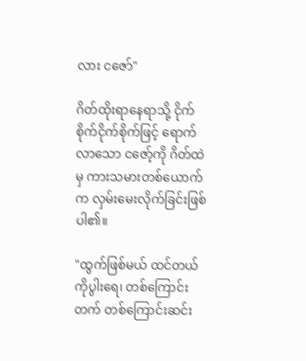လား ငဇော်"

ဂိတ်ထိုးရာနေရာသို့ ငိုက်စိုက်ငိုက်စိုက်ဖြင့် ရောက်လာသော ငဇော့်ကို ဂိတ်ထဲမှ ကားသမားတစ်ယောက်က လှမ်းမေးလိုက်ခြင်းဖြစ်ပါ၏။

"ထွက်ဖြစ်မယ် ထင်တယ် ကိုပွါးရေ၊ တစ်ကြောင်းတက် တစ်ကြောင်းဆင်း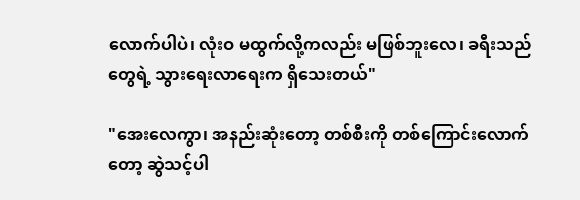လောက်ပါပဲ၊ လုံးဝ မထွက်လို့ကလည်း မဖြစ်ဘူးလေ၊ ခရီးသည်တွေရဲ့ သွားရေးလာရေးက ရှိသေးတယ်"

"အေးလေကွာ၊ အနည်းဆုံးတော့ တစ်စီးကို တစ်ကြောင်းလောက်တော့ ဆွဲသင့်ပါ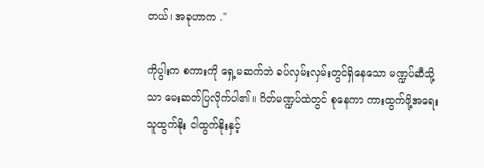တယ်၊ အခုဟာက ."

ကိုပွါးက စကားကို ရှေ့မဆက်ဘဲ ခပ်လှမ်းလှမ်းတွင်ရှိနေသော မဏ္ဍပ်ဆီသို့သာ မေးဆတ်ပြလိုက်ပါ၏။ ဂိတ်မဏ္ဍပ်ထဲတွင် စုနေကာ ကားထွက်ဖို့အရေး သူထွက်နိုး ငါထွက်နိုးနှင့်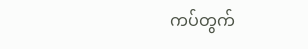ကပ်တွက်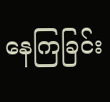နေကြခြင်း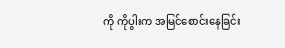ကို ကိုပွါးက အမြင်စောင်းနေခြင်း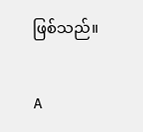ဖြစ်သည်။

A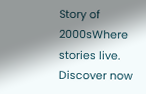Story of 2000sWhere stories live. Discover now